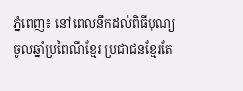ភ្នំពេញ៖ នៅពេលនឹកដល់ពិធីបុណ្យចូលឆ្នាំប្រពៃណីខ្មែរ ប្រជាជនខ្មែរតែ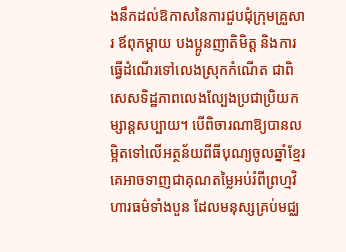ងនឹកដល់ឱកាសនៃការជួបជុំក្រុមគ្រួសារ ឪពុកម្ដាយ បងប្អូនញាតិមិត្ត និងការធ្វើដំណើរទៅលេងស្រុកកំណើត ជាពិសេសទិដ្ឋភាពលេងល្បែងប្រជាប្រិយកម្សាន្តសប្បាយ។ បើពិចារណាឱ្យបានលម្អិតទៅលើអត្ថន័យពីធីបុណ្យចូលឆ្នាំខ្មែរ គេអាចទាញជាគុណតម្លៃអប់រំពីព្រហ្មវិហារធម៌ទាំងបួន ដែលមនុស្សគ្រប់មជ្ឈ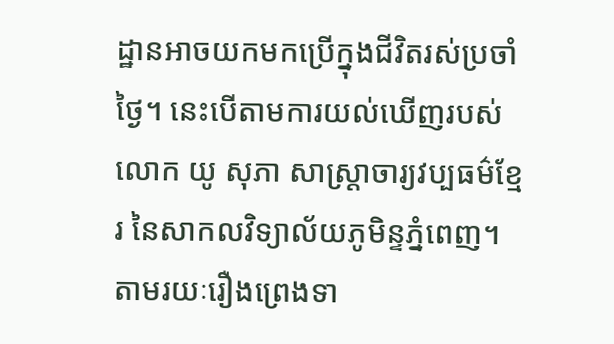ដ្ឋានអាចយកមកប្រើក្នុងជីវិតរស់ប្រចាំថ្ងៃ។ នេះបើតាមការយល់ឃើញរបស់លោក យូ សុភា សាស្រ្តាចារ្យវប្បធម៌ខ្មែរ នៃសាកលវិទ្យាល័យភូមិន្ទភ្នំពេញ។
តាមរយៈរឿងព្រេងទា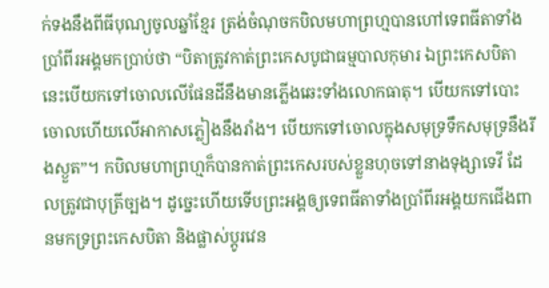ក់ទងនឹងពីធីបុណ្យចូលឆ្នាំខ្មែរ ត្រង់ចំណុចកបិលមហាព្រហ្មបានហៅទេពធីតាទាំងប្រាំពីរអង្គមកប្រាប់ថា “បិតាត្រូវកាត់ព្រះកេសបូជាធម្មបាលកុមារ ឯព្រះកេសបិតានេះបើយកទៅចោលលើផែនដីនឹងមានភ្លើងឆេះទាំងលោកធាតុ។ បើយកទៅបោះចោលហើយលើអាកាសភ្លៀងនឹងរាំង។ បើយកទៅចោលក្នុងសមុទ្រទឹកសមុទ្រនឹងរីងស្ងួត”។ កបិលមហាព្រហ្មក៏បានកាត់ព្រះកេសរបស់ខ្លួនហុចទៅនាងទុង្សាទេវី ដែលត្រូវជាបុត្រីច្បង។ ដូច្នេះហើយទើបព្រះអង្គឲ្យទេពធីតាទាំងប្រាំពីរអង្គយកជើងពានមកទ្រព្រះកេសបិតា និងផ្លាស់ប្តូរវេន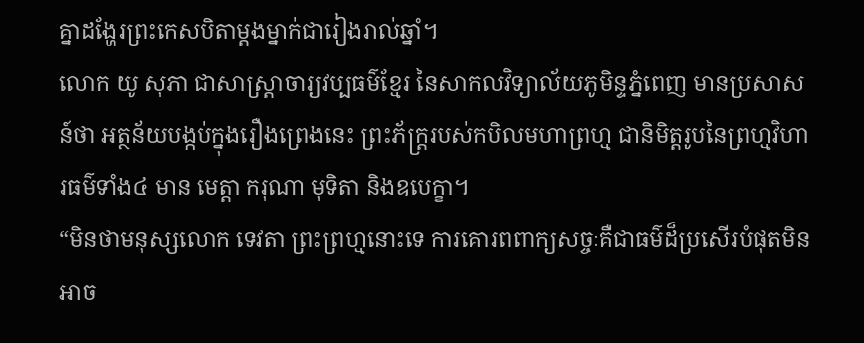គ្នាដង្ហែរព្រះកេសបិតាម្តងម្នាក់ជារៀងរាល់ឆ្នាំ។
លោក យូ សុភា ជាសាស្រ្ដាចារ្យវប្បធម៌ខ្មែរ នៃសាកលវិទ្យាល័យភូមិន្ទភ្នំពេញ មានប្រសាសន៍ថា អត្ថន័យបង្កប់ក្នុងរឿងព្រេងនេះ ព្រះភ័ក្រ្តរបស់កបិលមហាព្រហ្ម ជានិមិត្តរូបនៃព្រហ្មវិហារធម៌ទាំង៤ មាន មេត្តា ករុណា មុទិតា និងឧបេក្ខា។
“មិនថាមនុស្សលោក ទេវតា ព្រះព្រហ្មនោះទេ ការគោរពពាក្យសច្ចៈគឺជាធម៌ដ៏ប្រសើរបំផុតមិនអាច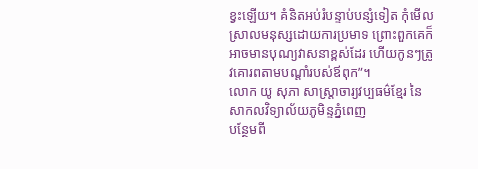ខ្វះឡើយ។ គំនិតអប់រំបន្ទាប់បន្សំទៀត កុំមើលស្រាលមនុស្សដោយការប្រមាទ ព្រោះពួកគេក៏អាចមានបុណ្យវាសនាខ្ពស់ដែរ ហើយកូនៗត្រូវគោរពតាមបណ្តាំរបស់ឪពុក”។
លោក យូ សុភា សាស្រ្តាចារ្យវប្បធម៌ខ្មែរ នៃសាកលវិទ្យាល័យភូមិន្ទភ្នំពេញ
បន្ថែមពី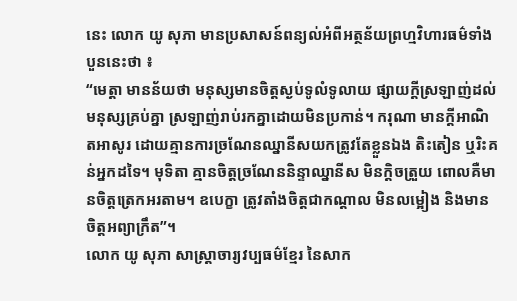នេះ លោក យូ សុភា មានប្រសាសន៍ពន្យល់អំពីអត្ថន័យព្រហ្មវិហារធម៌ទាំងបួននេះថា ៖
“មេត្តា មានន័យថា មនុស្សមានចិត្តស្ងប់ទូលំទូលាយ ផ្សាយក្តីស្រឡាញ់ដល់មនុស្សគ្រប់គ្នា ស្រឡាញ់រាប់រកគ្នាដោយមិនប្រកាន់។ ករុណា មានក្ដីអាណិតអាសូរ ដោយគ្មានការច្រណែនឈ្នានីសយកត្រូវតែខ្លួនឯង តិះតៀន ឬរិះគន់អ្នកដទៃ។ មុទិតា គ្មានចិត្តច្រណែននិន្ទាឈ្នានីស មិនក្តិចត្រួយ ពោលគឺមានចិត្តត្រេកអរតាម។ ឧបេក្ខា ត្រូវតាំងចិត្តជាកណ្ដាល មិនលម្អៀង និងមានចិត្តអព្យាក្រឹត”។
លោក យូ សុភា សាស្រ្តាចារ្យវប្បធម៌ខ្មែរ នៃសាក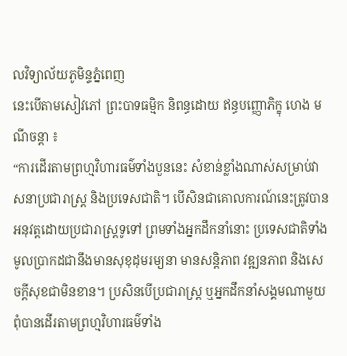លវិទ្យាល័យភូមិន្ទភ្នំពេញ
នេះបើតាមសៀវភៅ ព្រះបាទធម្មិក និពន្ធដោយ ឥន្ធបញ្ញោភិក្ខុ ហេង មណីចន្ដា ៖
“ការដើរតាមព្រហ្មវិហារធម៌ទាំងបួននេះ សំខាន់ខ្លាំងណាស់សម្រាប់វាសនាប្រជារាស្រ្ដ និងប្រទេសជាតិ។ បើសិនជាគោលការណ៍នេះត្រូវបានអនុវត្តដោយប្រជារាស្រ្ដទូទៅ ព្រមទាំងអ្នកដឹកនាំនោះ ប្រទេសជាតិទាំងមូលប្រាកដជានឹងមានសុខុដុមរម្យនា មានសន្តិភាព វឌ្ឍនភាព និងសេចក្ដីសុខជាមិនខាន។ ប្រសិនបើប្រជារាស្រ្ដ ឬអ្នកដឹកនាំសង្គមណាមួយពុំបានដើរតាមព្រហ្មវិហារធម៌ទាំង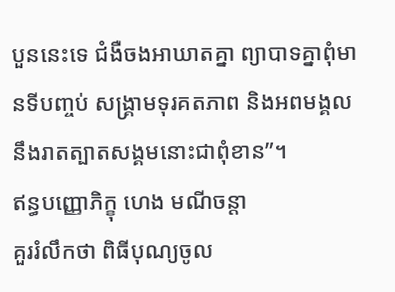បួននេះទេ ជំងឺចងអាឃាតគ្នា ព្យាបាទគ្នាពុំមានទីបញ្ចប់ សង្រ្គាមទុរគតភាព និងអពមង្គល នឹងរាតត្បាតសង្គមនោះជាពុំខាន”។
ឥន្ធបញ្ញោភិក្ខុ ហេង មណីចន្តា
គួររំលឹកថា ពិធីបុណ្យចូល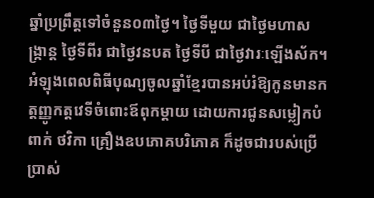ឆ្នាំប្រព្រឹត្តទៅចំនួន០៣ថ្ងៃ។ ថ្ងៃទីមួយ ជាថ្ងៃមហាសង្ក្រាន្ត ថ្ងៃទីពីរ ជាថ្ងៃវនបត ថ្ងៃទីបី ជាថ្ងៃវារៈឡើងស័ក។ អំឡុងពេលពិធីបុណ្យចូលឆ្នាំខ្មែរបានអប់រំឱ្យកូនមានកត្តញ្ញូកត្តវេទីចំពោះឪពុកម្ដាយ ដោយការជូនសម្លៀកបំពាក់ ថវិកា គ្រឿងឧបភោគបរិភោគ ក៏ដូចជារបស់ប្រើប្រាស់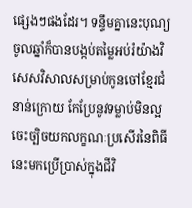ផ្សេងៗផងដែរ។ ទន្ទឹមគ្នានេះបុណ្យចូលឆ្នាំក៏បានបង្កប់តម្លៃអប់រំយ៉ាងវិសេសវិសាលសម្រាប់កូនចៅខ្មែរជំនាន់ក្រោយ កែប្រែនូវទម្លាប់មិនល្អ ចេះច្បិចយកលក្ខណៈប្រសើរនៃពិធីនេះមកប្រើប្រាស់ក្នុងជីវិ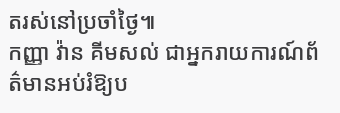តរស់នៅប្រចាំថ្ងៃ៕
កញ្ញា វ៉ាន គីមសល់ ជាអ្នករាយការណ៍ព័ត៌មានអប់រំឱ្យប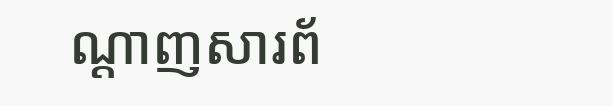ណ្ដាញសារព័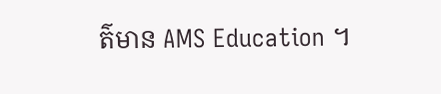ត៌មាន AMS Education ។